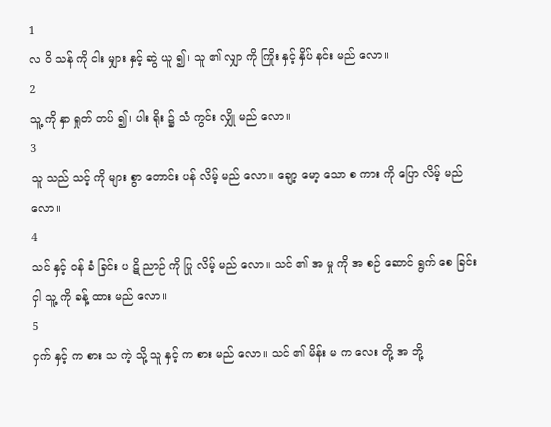1
လ ဝိ သန် ကို ငါး မျှား နှင့် ဆွဲ ယူ ၍၊ သူ ၏ လျှာ ကို ကြိုး နှင့် နှိပ် နင်း မည် လော။
2
သူ့ ကို နှာ ရှုတ် တပ် ၍၊ ပါး ရိုး ၌ သံ ကွင်း လျှို မည် လော။
3
သူ သည် သင့် ကို များ စွာ တောင်း ပန် လိမ့် မည် လော။ ချော့ မော့ သော စ ကား ကို ပြော လိမ့် မည် လော။
4
သင် နှင့် ဝန် ခံ ခြင်း ပ ဋိ ညာဉ် ကို ပြု လိမ့် မည် လော။ သင် ၏ အ မှု ကို အ စဉ် ဆောင် ရွက် စေ ခြင်း ငှါ သူ့ ကို ခန့် ထား မည် လော။
5
ငှက် နှင့် က စား သ ကဲ့ သို့ သူ နှင့် က စား မည် လော။ သင် ၏ မိန်း မ က လေး တို့ အ ဘို့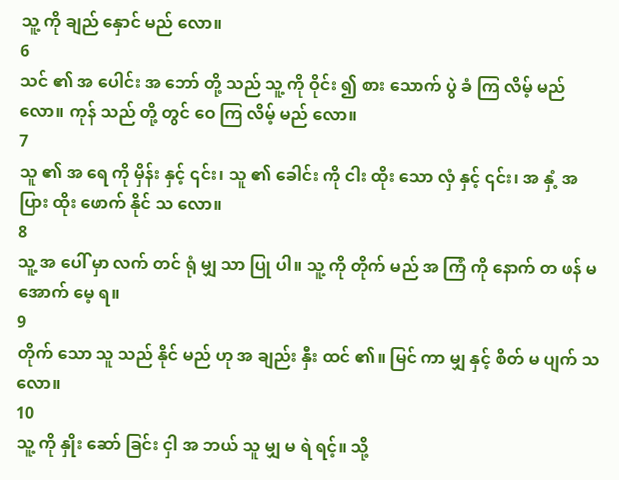သူ့ ကို ချည် နှောင် မည် လော။
6
သင် ၏ အ ပေါင်း အ ဘော် တို့ သည် သူ့ ကို ဝိုင်း ၍ စား သောက် ပွဲ ခံ ကြ လိမ့် မည် လော။ ကုန် သည် တို့ တွင် ဝေ ကြ လိမ့် မည် လော။
7
သူ ၏ အ ရေ ကို မှိန်း နှင့် ၎င်း၊ သူ ၏ ခေါင်း ကို ငါး ထိုး သော လှံ နှင့် ၎င်း၊ အ နှံ့ အ ပြား ထိုး ဖောက် နိုင် သ လော။
8
သူ့ အ ပေါ် မှာ လက် တင် ရုံ မျှ သာ ပြု ပါ။ သူ့ ကို တိုက် မည် အ ကြံ ကို နောက် တ ဖန် မ အောက် မေ့ ရ။
9
တိုက် သော သူ သည် နိုင် မည် ဟု အ ချည်း နှီး ထင် ၏။ မြင် ကာ မျှ နှင့် စိတ် မ ပျက် သ လော။
10
သူ့ ကို နှိုး ဆော် ခြင်း ငှါ အ ဘယ် သူ မျှ မ ရဲ ရင့်။ သို့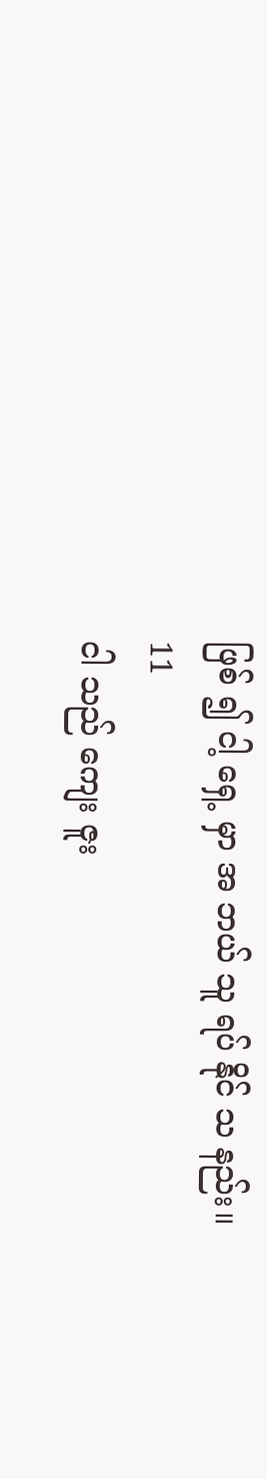ဖြစ် ၍ ငါ့ ရှေ့ မှာ အ ဘယ် သူ ရပ် နိုင် သ နည်း။
11
ငါ သည် ကျေး ဇူး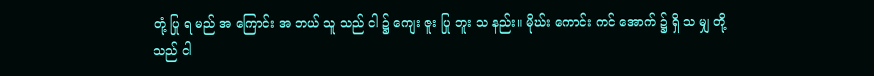တုံ့ ပြု ရ မည် အ ကြောင်း အ ဘယ် သူ သည် ငါ ၌ ကျေး ဇူး ပြု ဘူး သ နည်း။ မိုဃ်း ကောင်း ကင် အောက် ၌ ရှိ သ မျှ တို့ သည် ငါ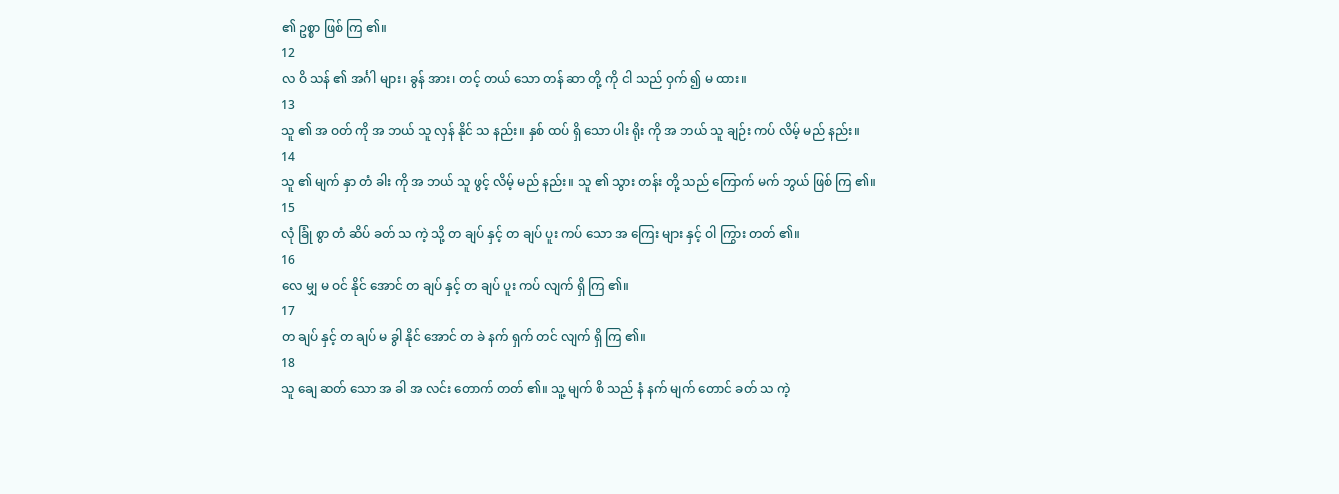၏ ဥစ္စာ ဖြစ် ကြ ၏။
12
လ ဝိ သန် ၏ အင်္ဂါ များ၊ ခွန် အား၊ တင့် တယ် သော တန် ဆာ တို့ ကို ငါ သည် ဝှက် ၍ မ ထား။
13
သူ ၏ အ ဝတ် ကို အ ဘယ် သူ လှန် နိုင် သ နည်း။ နှစ် ထပ် ရှိ သော ပါး ရိုး ကို အ ဘယ် သူ ချဉ်း ကပ် လိမ့် မည် နည်း။
14
သူ ၏ မျက် နှာ တံ ခါး ကို အ ဘယ် သူ ဖွင့် လိမ့် မည် နည်း။ သူ ၏ သွား တန်း တို့ သည် ကြောက် မက် ဘွယ် ဖြစ် ကြ ၏။
15
လုံ ခြုံ စွာ တံ ဆိပ် ခတ် သ ကဲ့ သို့ တ ချပ် နှင့် တ ချပ် ပူး ကပ် သော အ ကြေး များ နှင့် ဝါ ကြွား တတ် ၏။
16
လေ မျှ မ ဝင် နိုင် အောင် တ ချပ် နှင့် တ ချပ် ပူး ကပ် လျက် ရှိ ကြ ၏။
17
တ ချပ် နှင့် တ ချပ် မ ခွါ နိုင် အောင် တ ခဲ နက် ရှက် တင် လျက် ရှိ ကြ ၏။
18
သူ ချေ ဆတ် သော အ ခါ အ လင်း တောက် တတ် ၏။ သူ့ မျက် စိ သည် နံ နက် မျက် တောင် ခတ် သ ကဲ့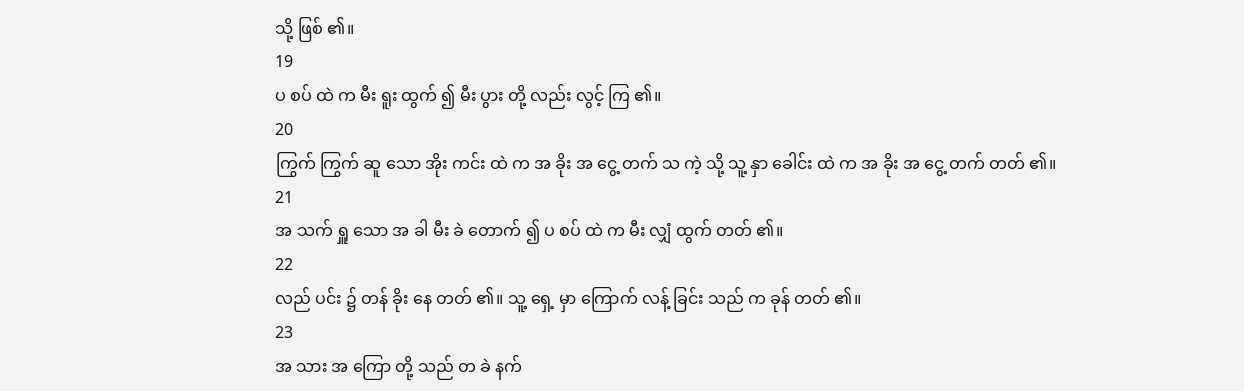သို့ ဖြစ် ၏။
19
ပ စပ် ထဲ က မီး ရူး ထွက် ၍ မီး ပွား တို့ လည်း လွင့် ကြ ၏။
20
ကြွက် ကြွက် ဆူ သော အိုး ကင်း ထဲ က အ ခိုး အ ငွေ့ တက် သ ကဲ့ သို့ သူ့ နှာ ခေါင်း ထဲ က အ ခိုး အ ငွေ့ တက် တတ် ၏။
21
အ သက် ရှူ သော အ ခါ မီး ခဲ တောက် ၍ ပ စပ် ထဲ က မီး လျှံ ထွက် တတ် ၏။
22
လည် ပင်း ၌ တန် ခိုး နေ တတ် ၏။ သူ့ ရှေ့ မှာ ကြောက် လန့် ခြင်း သည် က ခုန် တတ် ၏။
23
အ သား အ ကြော တို့ သည် တ ခဲ နက်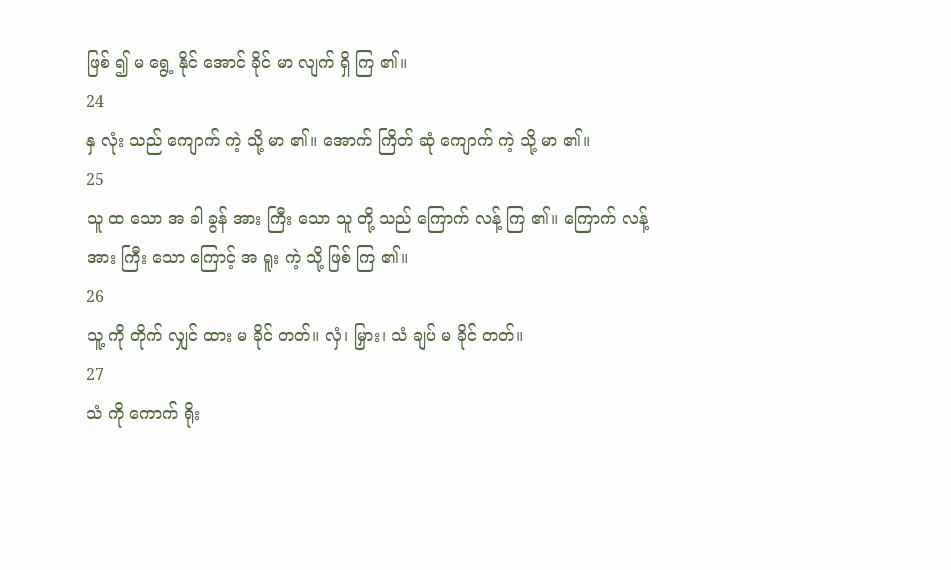ဖြစ် ၍ မ ရွေ့ နိုင် အောင် ခိုင် မာ လျက် ရှိ ကြ ၏။
24
နှ လုံး သည် ကျောက် ကဲ့ သို့ မာ ၏။ အောက် ကြိတ် ဆုံ ကျောက် ကဲ့ သို့ မာ ၏။
25
သူ ထ သော အ ခါ ခွန် အား ကြီး သော သူ တို့ သည် ကြောက် လန့် ကြ ၏။ ကြောက် လန့် အား ကြီး သော ကြောင့် အ ရူး ကဲ့ သို့ ဖြစ် ကြ ၏။
26
သူ့ ကို တိုက် လျှင် ထား မ ခိုင် တတ်။ လှံ၊ မြှား၊ သံ ချပ် မ ခိုင် တတ်။
27
သံ ကို ကောက် ရိုး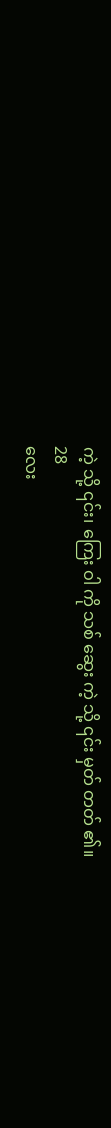ကဲ့ သို့ ၎င်း၊ ကြေး ဝါ ကို သစ် ဆွေး ကဲ့ သို့ ၎င်း မှတ် တတ် ၏။
28
လေး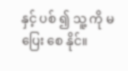နှင့် ပစ် ၍ သူ့ ကို မ ပြေး စေ နိုင်။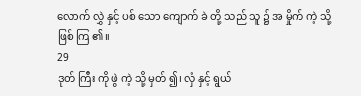လောက် လွှဲ နှင့် ပစ် သော ကျောက် ခဲ တို့ သည် သူ ၌ အ မှိုက် ကဲ့ သို့ ဖြစ် ကြ ၏။
29
ဒုတ် ကြီး ကို ဖွဲ ကဲ့ သို့ မှတ် ၍၊ လှံ နှင့် ရွယ်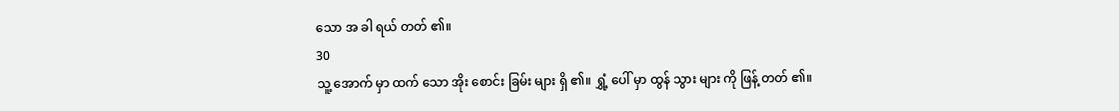သော အ ခါ ရယ် တတ် ၏။
30
သူ့ အောက် မှာ ထက် သော အိုး စောင်း ခြမ်း များ ရှိ ၏။ ရွှံ့ ပေါ် မှာ ထွန် သွား များ ကို ဖြန့် တတ် ၏။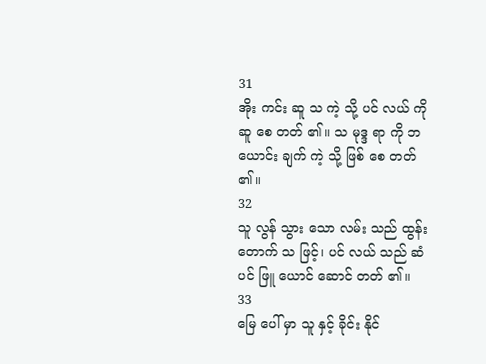31
အိုး ကင်း ဆူ သ ကဲ့ သို့ ပင် လယ် ကို ဆူ စေ တတ် ၏။ သ မုဒ္ဒ ရာ ကို ဘ ယောင်း ချက် ကဲ့ သို့ ဖြစ် စေ တတ် ၏။
32
သူ လွန် သွား သော လမ်း သည် ထွန်း တောက် သ ဖြင့်၊ ပင် လယ် သည် ဆံ ပင် ဖြူ ယောင် ဆောင် တတ် ၏။
33
မြေ ပေါ် မှာ သူ နှင့် ခိုင်း နိုင်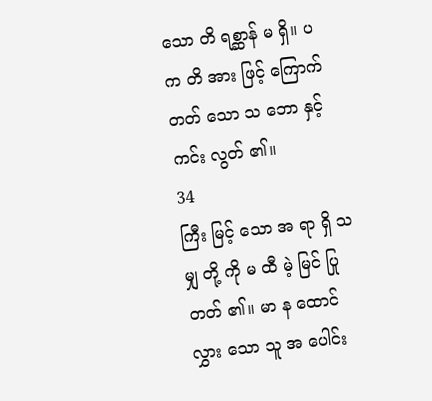သော တိ ရစ္ဆာန် မ ရှိ။ ပ က တိ အား ဖြင့် ကြောက် တတ် သော သ ဘော နှင့် ကင်း လွတ် ၏။
34
ကြီး မြင့် သော အ ရာ ရှိ သ မျှ တို့ ကို မ ထီ မဲ့ မြင် ပြု တတ် ၏။ မာ န ထောင် လွှား သော သူ အ ပေါင်း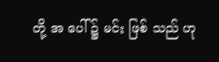တို့ အ ပေါ် ၌ မင်း ဖြစ် သည် ဟု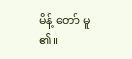မိန့် တော် မူ ၏။